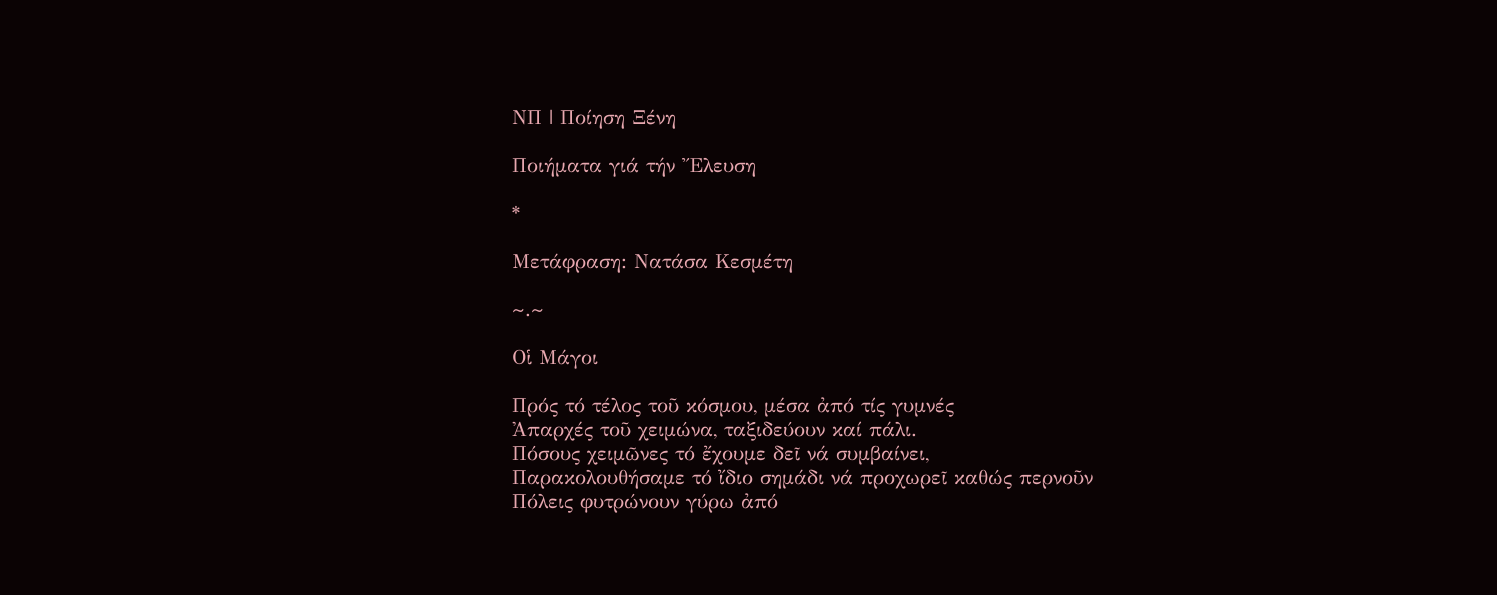ΝΠ | Ποίηση Ξένη

Ποιήματα γιά τήν Ἔλευση

*

Μετάφραση: Νατάσα Κεσμέτη

~.~

Οἱ Μάγοι

Πρός τό τέλος τοῦ κόσμου, μέσα ἀπό τίς γυμνές
Ἀπαρχές τοῦ χειμώνα, ταξιδεύουν καί πάλι.
Πόσους χειμῶνες τό ἔχουμε δεῖ νά συμβαίνει,
Παρακολουθήσαμε τό ἴδιο σημάδι νά προχωρεῖ καθώς περνοῦν
Πόλεις φυτρώνουν γύρω ἀπό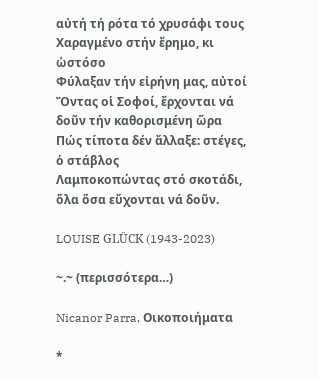αὐτή τή ρότα τό χρυσάφι τους
Χαραγμένο στήν ἔρημο, κι ὡστόσο
Φύλαξαν τήν εἰρήνη μας, αὐτοί
Ὄντας οἱ Σοφοί, ἔρχονται νά δοῦν τήν καθορισμένη ὥρα
Πώς τίποτα δέν ἄλλαξε: στέγες, ὁ στάβλος
Λαμποκοπώντας στό σκοτάδι, ὅλα ὅσα εὔχονται νά δοῦν.

LOUISE GLÜCK (1943-2023)

~.~ (περισσότερα…)

Nicanor Parra, Οικοποιήματα

*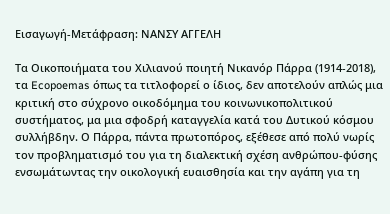Εισαγωγή-Μετάφραση: ΝΑΝΣΥ ΑΓΓΕΛΗ

Τα Οικοποιήματα του Χιλιανού ποιητή Νικανόρ Πάρρα (1914-2018), τα Ecopoemas όπως τα τιτλοφορεί ο ίδιος, δεν αποτελούν απλώς μια κριτική στο σύχρονο οικοδόμημα του κοινωνικοπολιτικού συστήματος, μα μια σφοδρή καταγγελία κατά του Δυτικού κόσμου συλλήβδην. Ο Πάρρα, πάντα πρωτοπόρος, εξέθεσε από πολύ νωρίς τον προβληματισμό του για τη διαλεκτική σχέση ανθρώπου-φύσης ενσωμάτωντας την οικολογική ευαισθησία και την αγάπη για τη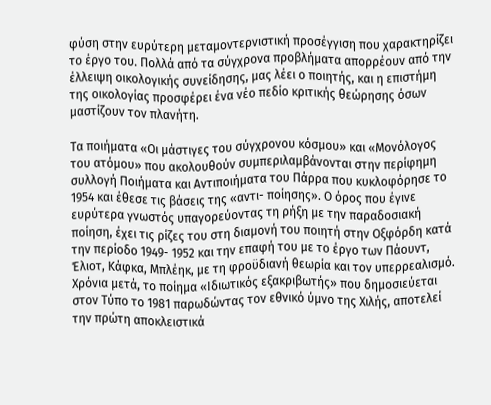φύση στην ευρύτερη μεταμοντερνιστική προσέγγιση που χαρακτηρίζει το έργο του. Πολλά από τα σύγχρονα προβλήματα απορρέουν από την έλλειψη οικολογικής συνείδησης, μας λέει ο ποιητής, και η επιστήμη της οικολογίας προσφέρει ένα νέο πεδίο κριτικής θεώρησης όσων μαστίζουν τον πλανήτη.

Τα ποιήματα «Οι μάστιγες του σύγχρονου κόσμου» και «Μονόλογος του ατόμου» που ακολουθούν συμπεριλαμβάνονται στην περίφημη συλλογή Ποιήματα και Αντιποιήματα του Πάρρα που κυκλοφόρησε το 1954 και έθεσε τις βάσεις της «αντι- ποίησης». Ο όρος που έγινε ευρύτερα γνωστός υπαγορεύοντας τη ρήξη με την παραδοσιακή ποίηση, έχει τις ρίζες του στη διαμονή του ποιητή στην Οξφόρδη κατά την περίοδο 1949- 1952 και την επαφή του με το έργο των Πάουντ, Έλιοτ, Κάφκα, Μπλέηκ, με τη φροϋδιανή θεωρία και τον υπερρεαλισμό. Χρόνια μετά, το ποίημα «Ιδιωτικός εξακριβωτής» που δημοσιεύεται στον Τύπο το 1981 παρωδώντας τον εθνικό ύμνο της Χιλής, αποτελεί την πρώτη αποκλειστικά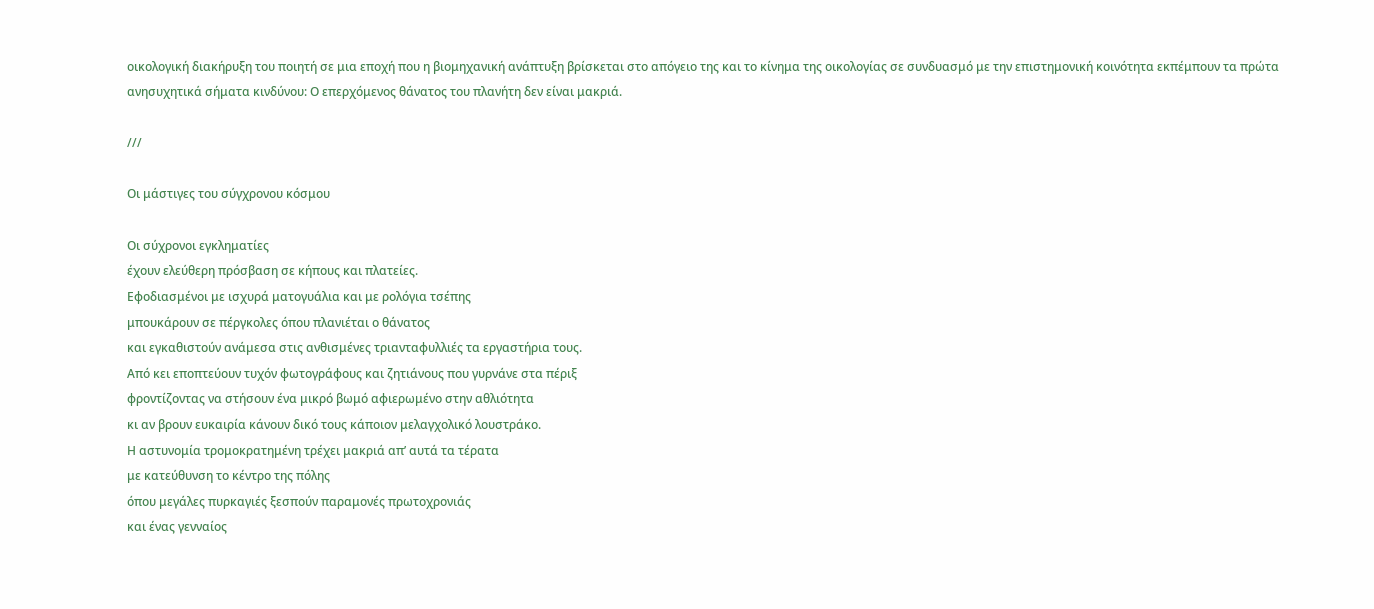οικολογική διακήρυξη του ποιητή σε μια εποχή που η βιομηχανική ανάπτυξη βρίσκεται στο απόγειο της και το κίνημα της οικολογίας σε συνδυασμό με την επιστημονική κοινότητα εκπέμπουν τα πρώτα ανησυχητικά σήματα κινδύνου: Ο επερχόμενος θάνατος του πλανήτη δεν είναι μακριά.

///

Οι μάστιγες του σύγχρονου κόσμου

Οι σύχρονοι εγκληματίες
έχουν ελεύθερη πρόσβαση σε κήπους και πλατείες.
Εφοδιασμένοι με ισχυρά ματογυάλια και με ρολόγια τσέπης
μπουκάρουν σε πέργκολες όπου πλανιέται ο θάνατος
και εγκαθιστούν ανάμεσα στις ανθισμένες τριανταφυλλιές τα εργαστήρια τους.
Από κει εποπτεύουν τυχόν φωτογράφους και ζητιάνους που γυρνάνε στα πέριξ
φροντίζοντας να στήσουν ένα μικρό βωμό αφιερωμένο στην αθλιότητα
κι αν βρουν ευκαιρία κάνουν δικό τους κάποιον μελαγχολικό λουστράκο.
Η αστυνομία τρομοκρατημένη τρέχει μακριά απ’ αυτά τα τέρατα
με κατεύθυνση το κέντρο της πόλης
όπου μεγάλες πυρκαγιές ξεσπούν παραμονές πρωτοχρονιάς
και ένας γενναίος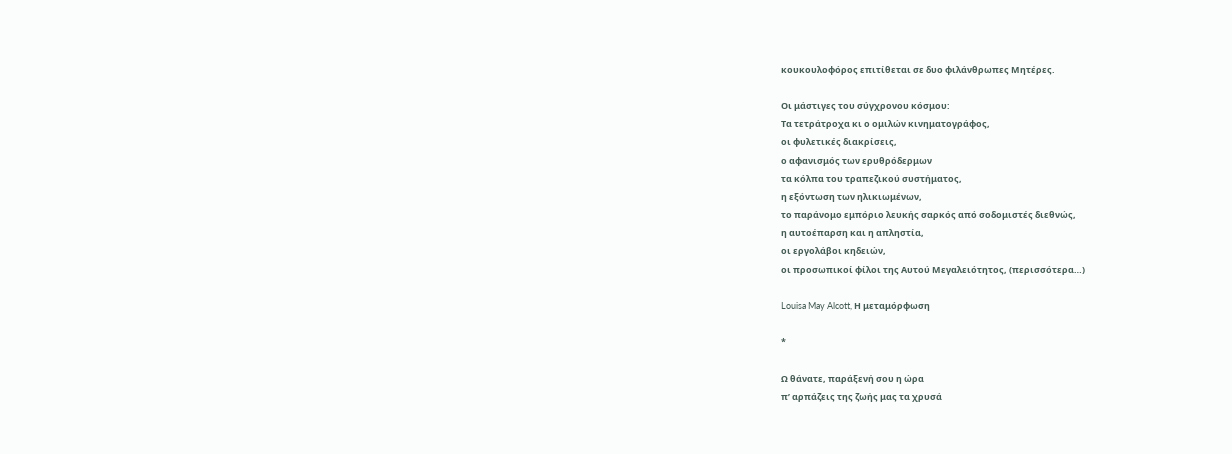κουκουλοφόρος επιτίθεται σε δυο φιλάνθρωπες Μητέρες.

Οι μάστιγες του σύγχρονου κόσμου:
Τα τετράτροχα κι ο ομιλών κινηματογράφος,
οι φυλετικές διακρίσεις,
ο αφανισμός των ερυθρόδερμων
τα κόλπα του τραπεζικού συστήματος,
η εξόντωση των ηλικιωμένων,
το παράνομο εμπόριο λευκής σαρκός από σοδομιστές διεθνώς,
η αυτοέπαρση και η απληστία,
οι εργολάβοι κηδειών,
οι προσωπικοί φίλοι της Αυτού Μεγαλειότητος, (περισσότερα…)

Louisa May Alcott, Η μεταμόρφωση

*

Ω θάνατε, παράξενή σου η ώρα
π’ αρπάζεις της ζωής μας τα χρυσά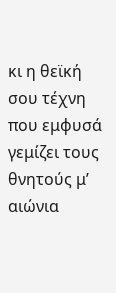κι η θεϊκή σου τέχνη που εμφυσά
γεμίζει τους θνητούς μ’ αιώνια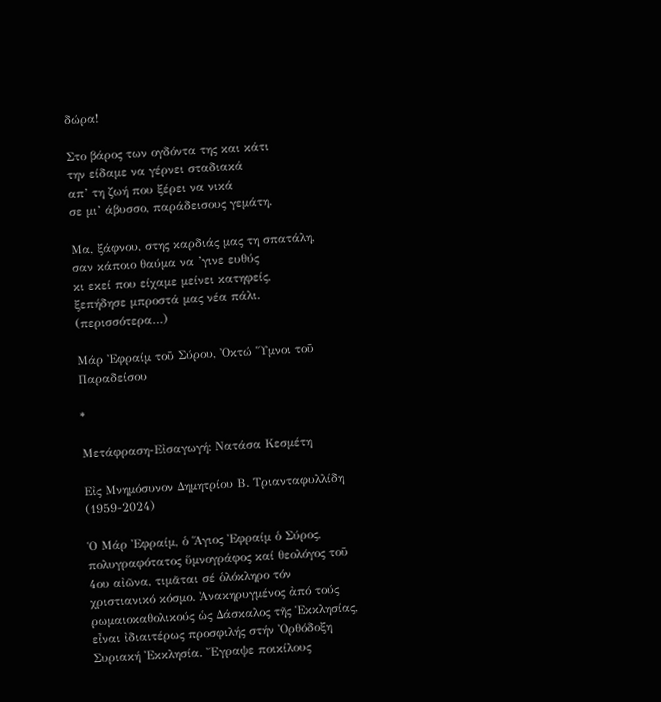δώρα!

Στο βάρος των ογδόντα της και κάτι
την είδαμε να γέρνει σταδιακά
απ’ τη ζωή που ξέρει να νικά
σε μι’ άβυσσο, παράδεισους γεμάτη.

Μα, ξάφνου, στης καρδιάς μας τη σπατάλη,
σαν κάποιο θαύμα να ’γινε ευθύς
κι εκεί που είχαμε μείνει κατηφείς,
ξεπήδησε μπροστά μας νέα πάλι. (περισσότερα…)

Μάρ Ἐφραίμ τοῦ Σύρου, Ὀκτώ Ὕμνοι τοῦ Παραδείσου

*

Μετάφραση-Εἰσαγωγή: Νατάσα Κεσμέτη

Εἰς Μνημόσυνον Δημητρίου Β. Τριανταφυλλίδη (1959-2024)

Ὁ Μάρ Ἐφραίμ, ὁ Ἅγιος Ἐφραίμ ὁ Σύρος, πολυγραφότατος ὕμνογράφος καί θεολόγος τοῦ 4ου αἰῶνα, τιμᾶται σέ ὁλόκληρο τόν χριστιανικό κόσμο. Ἀνακηρυγμένος ἀπό τούς ρωμαιοκαθολικούς ὡς Δάσκαλος τῆς Ἑκκλησίας, εἶναι ἰδιαιτέρως προσφιλής στήν Ὀρθόδοξη Συριακή Ἐκκλησία. Ἔγραψε ποικίλους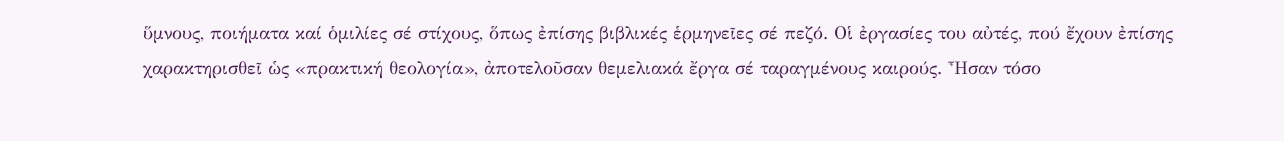ὕμνους, ποιήματα καί ὁμιλίες σέ στίχους, ὅπως ἐπίσης βιβλικές ἑρμηνεῖες σέ πεζό. Οἱ ἐργασίες του αὐτές, πού ἔχουν ἐπίσης χαρακτηρισθεῖ ὡς «πρακτική θεολογία», ἀποτελοῦσαν θεμελιακά ἔργα σέ ταραγμένους καιρούς. Ἦσαν τόσο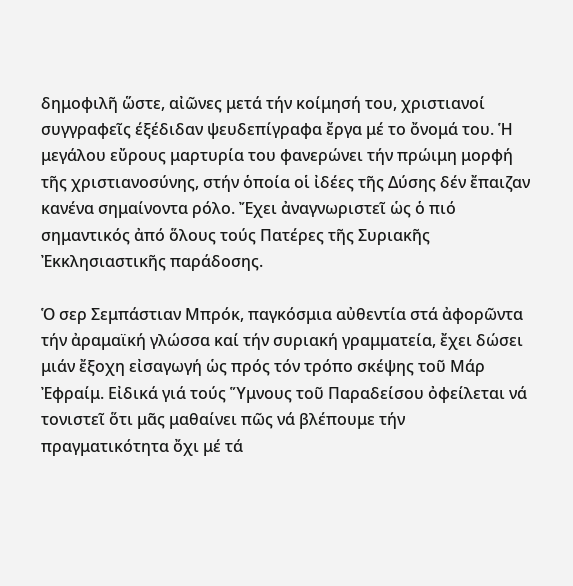δημοφιλῆ ὥστε, αἰῶνες μετά τήν κοίμησή του, χριστιανοί συγγραφεῖς έξέδιδαν ψευδεπίγραφα ἔργα μέ το ὄνομά του. Ἡ μεγάλου εὔρους μαρτυρία του φανερώνει τήν πρώιμη μορφή τῆς χριστιανοσύνης, στήν ὁποία οἱ ἰδέες τῆς Δύσης δέν ἔπαιζαν κανένα σημαίνοντα ρόλο. Ἔχει ἀναγνωριστεῖ ὡς ὁ πιό σημαντικός ἀπό ὅλους τούς Πατέρες τῆς Συριακῆς Ἐκκλησιαστικῆς παράδοσης.

Ὁ σερ Σεμπάστιαν Μπρόκ, παγκόσμια αὐθεντία στά ἀφορῶντα τήν ἀραμαϊκή γλώσσα καί τήν συριακή γραμματεία, ἔχει δώσει μιάν ἔξοχη εἰσαγωγή ὡς πρός τόν τρόπο σκέψης τοῦ Μάρ Ἐφραίμ. Εἰδικά γιά τούς Ὕμνους τοῦ Παραδείσου ὀφείλεται νά τονιστεῖ ὅτι μᾶς μαθαίνει πῶς νά βλέπουμε τήν πραγματικότητα ὄχι μέ τά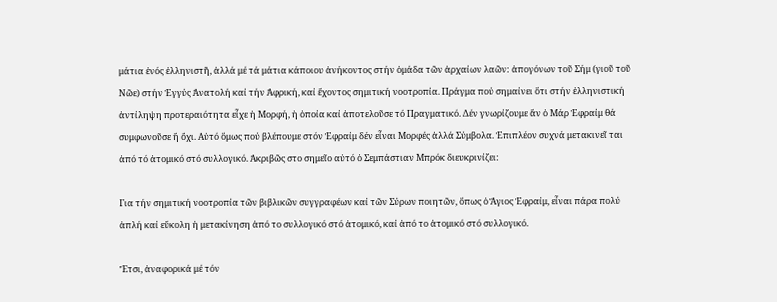μάτια ἑνός ἑλληνιστῆ, ἀλλά μέ τά μάτια κάποιου ἀνήκοντος στήν ὁμάδα τῶν ἀρχαίων λαῶν: ἀπογόνων τοῦ Σήμ (γιοῦ τοῦ Νῶε) στήν Ἐγγύς Ἀνατολή καί τήν Ἀφρική, καί ἔχοντος σημιτική νοοτροπία. Πράγμα πού σημαίνει ὅτι στήν ἑλληνιστική ἀντίληψη προτεραιότητα εἶχε ἡ Μορφή, ἡ ὁποία καί ἀποτελοῦσε τό Πραγματικό. Δέν γνωρίζουμε ἄν ὁ Μάρ Ἐφραίμ θά συμφωνοῦσε ἤ ὄχι. Αὐτό ὅμως πού βλέπουμε στόν Ἐφραίμ δέν εἶναι Μορφές ἀλλά Σύμβολα. Ἐπιπλέον συχνά μετακινεῖ ται ἀπό τό ἀτομικό στό συλλογικό. Ἀκριβῶς στο σημεῖο αὐτό ὁ Σεμπάστιαν Μπρόκ διευκρινίζει:

Για τήν σημιτική νοοτροπία τῶν βιβλικῶν συγγραφέων καί τῶν Σύρων ποιητῶν, ὅπως ὁ Ἅγιος Ἐφραίμ, εἶναι πάρα πολύ ἁπλή καί εὔκολη ἡ μετακίνηση ἀπό το συλλογικό στό ἀτομικό, καί ἀπό το ἀτομικό στό συλλογικό.

Ἔτσι, ἀναφορικά μέ τόν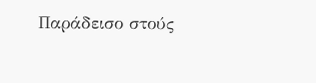Παράδεισο στούς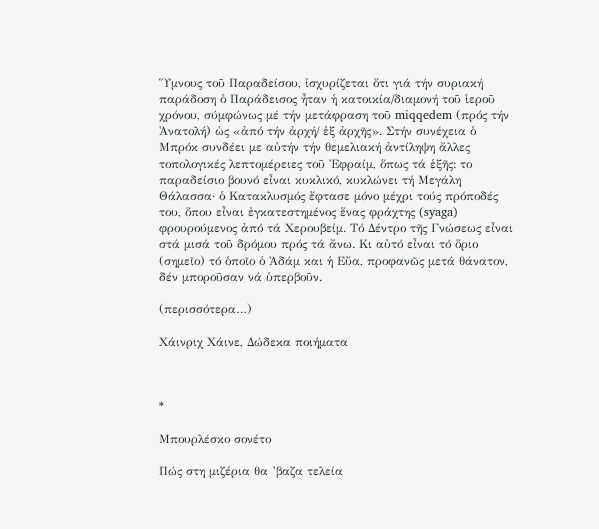Ὕμνους τοῦ Παραδείσου, ἰσχυρίζεται ὅτι γιά τήν συριακή παράδοση ὁ Παράδεισος ἦταν ἡ κατοικία/διαμονή τοῦ ἱεροῦ χρόνου, σύμφώνως μέ τήν μετάφραση τοῦ miqqedem (πρός τήν Ἀνατολή) ὡς «ἀπό τήν ἀρχή/ ἐξ ἀρχῆς». Στήν συνέχεια ὁ Μπρόκ συνδέει με αὐτήν τήν θεμελιακή ἀντίληψη ἄλλες τοπολογικές λεπτομέρειες τοῦ Ἐφραίμ, ὅπως τά ἑξῆς: το παραδείσιο βουνό εἶναι κυκλικό, κυκλώνει τή Μεγάλη Θάλασσα· ὁ Κατακλυσμός ἔφτασε μόνο μέχρι τούς πρόποδές του, ὅπου εἶναι ἐγκατεστημένος ἕνας φράχτης (syaga) φρουρούμενος ἀπό τά Χερουβείμ. Τό Δέντρο τῆς Γνώσεως εἶναι στά μισά τοῦ δρόμου πρός τά ἄνω. Κι αὐτό εἶναι τό ὅριο (σημεῖο) τό ὁποῖο ὁ Ἀδάμ και ἡ Εὔα, προφανῶς μετά θάνατον, δέν μποροῦσαν νά ὑπερβοῦν.

(περισσότερα…)

Χάινριχ Χάινε, Δώδεκα ποιήματα



*

Μπουρλέσκο σονέτο

Πώς στη μιζέρια θα ’βαζα τελεία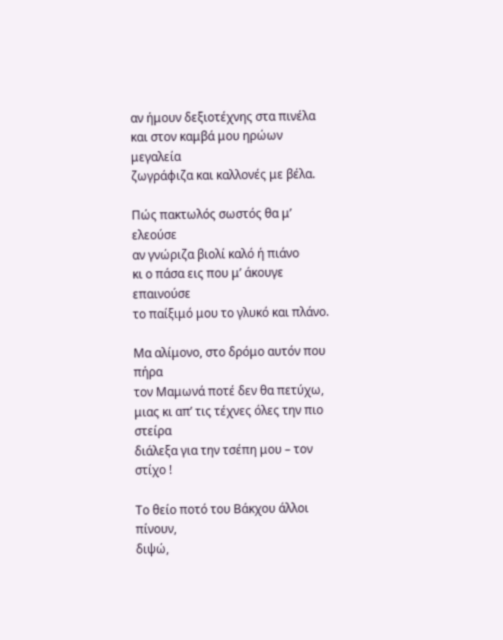αν ήμουν δεξιοτέχνης στα πινέλα
και στον καμβά μου ηρώων μεγαλεία
ζωγράφιζα και καλλονές με βέλα.

Πώς πακτωλός σωστός θα μ’ ελεούσε
αν γνώριζα βιολί καλό ή πιάνο
κι ο πάσα εις που μ’ άκουγε επαινούσε
το παίξιμό μου το γλυκό και πλάνο.

Μα αλίμονο, στο δρόμο αυτόν που πήρα
τον Μαμωνά ποτέ δεν θα πετύχω,
μιας κι απ’ τις τέχνες όλες την πιο στείρα
διάλεξα για την τσέπη μου – τον στίχο !

Το θείο ποτό του Βάκχου άλλοι πίνουν,
διψώ,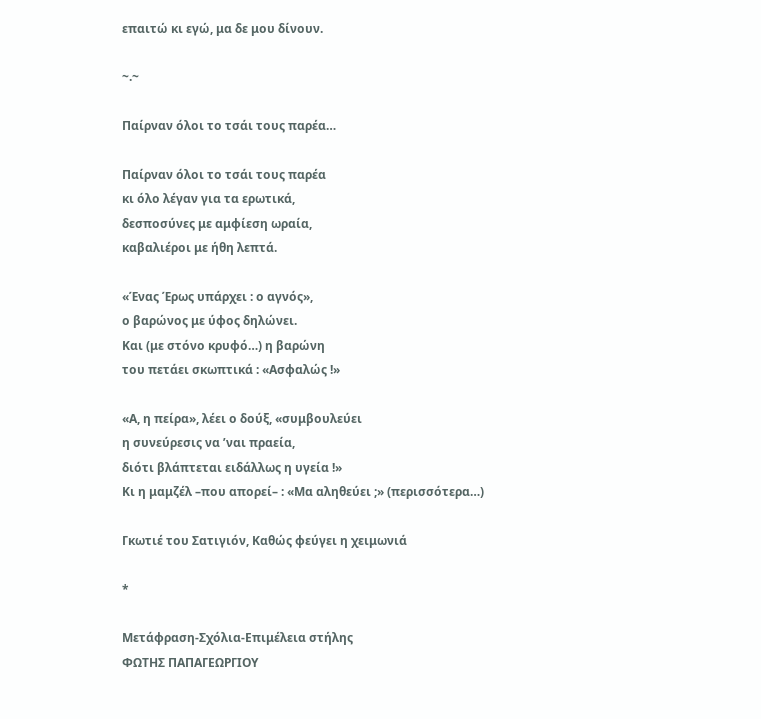επαιτώ κι εγώ, μα δε μου δίνουν.

~.~

Παίρναν όλοι το τσάι τους παρέα…

Παίρναν όλοι το τσάι τους παρέα
κι όλο λέγαν για τα ερωτικά,
δεσποσύνες με αμφίεση ωραία,
καβαλιέροι με ήθη λεπτά.

«Ένας Έρως υπάρχει : ο αγνός»,
ο βαρώνος με ύφος δηλώνει.
Και (με στόνο κρυφό…) η βαρώνη
του πετάει σκωπτικά : «Ασφαλώς !»

«Α, η πείρα», λέει ο δούξ, «συμβουλεύει
η συνεύρεσις να ’ναι πραεία,
διότι βλάπτεται ειδάλλως η υγεία !»
Κι η μαμζέλ –που απορεί– : «Μα αληθεύει ;» (περισσότερα…)

Γκωτιέ του Σατιγιόν, Καθώς φεύγει η χειμωνιά

*

Μετάφραση-Σχόλια-Επιμέλεια στήλης
ΦΩΤΗΣ ΠΑΠΑΓΕΩΡΓΙΟΥ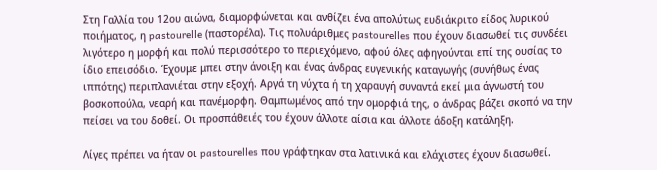Στη Γαλλία του 12ου αιώνα, διαμορφώνεται και ανθίζει ένα απολύτως ευδιάκριτο είδος λυρικού ποιήματος, η pastourelle (παστορέλα). Τις πολυάριθμες pastourelles που έχουν διασωθεί τις συνδέει λιγότερο η μορφή και πολύ περισσότερο το περιεχόμενο, αφού όλες αφηγούνται επί της ουσίας το ίδιο επεισόδιο. Έχουμε μπει στην άνοιξη και ένας άνδρας ευγενικής καταγωγής (συνήθως ένας ιππότης) περιπλανιέται στην εξοχή. Αργά τη νύχτα ή τη χαραυγή συναντά εκεί μια άγνωστή του βοσκοπούλα, νεαρή και πανέμορφη. Θαμπωμένος από την ομορφιά της, ο άνδρας βάζει σκοπό να την πείσει να του δοθεί. Οι προσπάθειές του έχουν άλλοτε αίσια και άλλοτε άδοξη κατάληξη.

Λίγες πρέπει να ήταν οι pastourelles που γράφτηκαν στα λατινικά και ελάχιστες έχουν διασωθεί.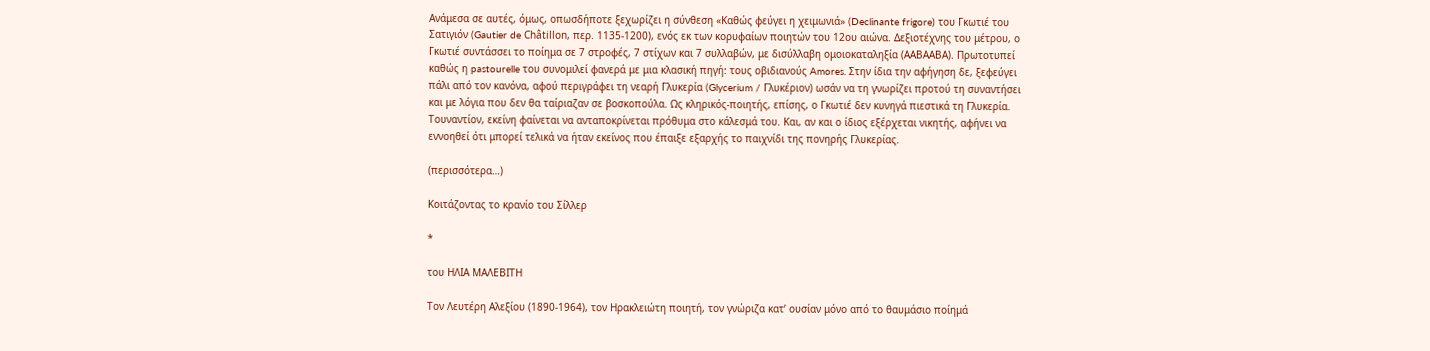Ανάμεσα σε αυτές, όμως, οπωσδήποτε ξεχωρίζει η σύνθεση «Καθώς φεύγει η χειμωνιά» (Declinante frigore) του Γκωτιέ του Σατιγιόν (Gautier de Châtillon, περ. 1135-1200), ενός εκ των κορυφαίων ποιητών του 12ου αιώνα. Δεξιοτέχνης του μέτρου, ο Γκωτιέ συντάσσει το ποίημα σε 7 στροφές, 7 στίχων και 7 συλλαβών, με δισύλλαβη ομοιοκαταληξία (ΑΑΒΑΑΒΑ). Πρωτοτυπεί καθώς η pastourelle του συνομιλεί φανερά με μια κλασική πηγή: τους οβιδιανούς Amores. Στην ίδια την αφήγηση δε, ξεφεύγει πάλι από τον κανόνα, αφού περιγράφει τη νεαρή Γλυκερία (Glycerium / Γλυκέριον) ωσάν να τη γνωρίζει προτού τη συναντήσει και με λόγια που δεν θα ταίριαζαν σε βοσκοπούλα. Ως κληρικός-ποιητής, επίσης, ο Γκωτιέ δεν κυνηγά πιεστικά τη Γλυκερία. Τουναντίον, εκείνη φαίνεται να ανταποκρίνεται πρόθυμα στο κάλεσμά του. Και, αν και ο ίδιος εξέρχεται νικητής, αφήνει να εννοηθεί ότι μπορεί τελικά να ήταν εκείνος που έπαιξε εξαρχής το παιχνίδι της πονηρής Γλυκερίας.

(περισσότερα…)

Κοιτάζοντας το κρανίο του Σίλλερ

*

του ΗΛΙΑ ΜΑΛΕΒΙΤΗ

Τον Λευτέρη Αλεξίου (1890-1964), τον Ηρακλειώτη ποιητή, τον γνώριζα κατ’ ουσίαν μόνο από το θαυμάσιο ποίημά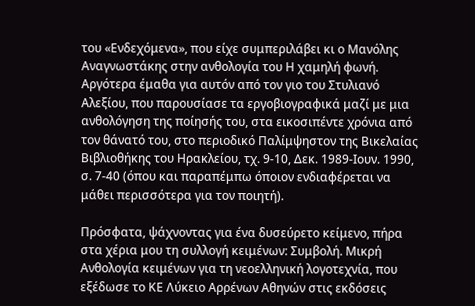του «Ενδεχόμενα», που είχε συμπεριλάβει κι ο Μανόλης Αναγνωστάκης στην ανθολογία του Η χαμηλή φωνή. Αργότερα έμαθα για αυτόν από τον γιο του Στυλιανό Αλεξίου, που παρουσίασε τα εργοβιογραφικά μαζί με μια ανθολόγηση της ποίησής του, στα εικοσιπέντε χρόνια από τον θάνατό του, στο περιοδικό Παλίμψηστον της Βικελαίας Βιβλιοθήκης του Ηρακλείου, τχ. 9-10, Δεκ. 1989-Ιουν. 1990, σ. 7-40 (όπου και παραπέμπω όποιον ενδιαφέρεται να μάθει περισσότερα για τον ποιητή).

Πρόσφατα, ψάχνοντας για ένα δυσεύρετο κείμενο, πήρα στα χέρια μου τη συλλογή κειμένων: Συμβολή. Μικρή Ανθολογία κειμένων για τη νεοελληνική λογοτεχνία, που εξέδωσε το ΚΕ Λύκειο Αρρένων Αθηνών στις εκδόσεις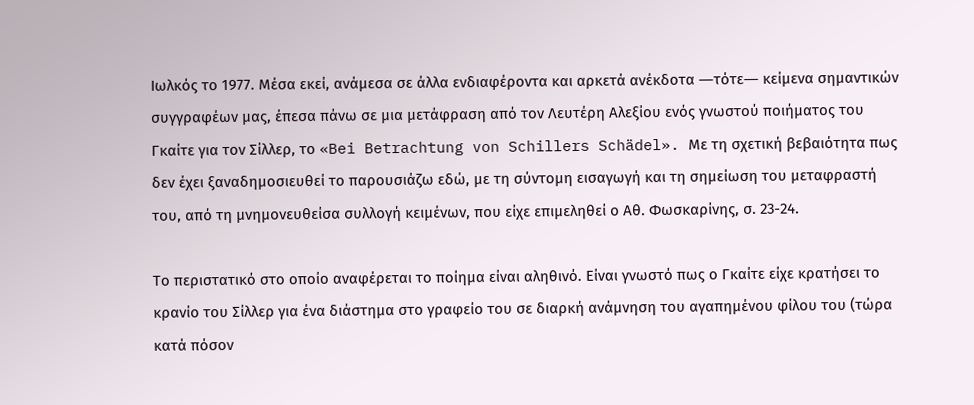Ιωλκός το 1977. Μέσα εκεί, ανάμεσα σε άλλα ενδιαφέροντα και αρκετά ανέκδοτα ―τότε― κείμενα σημαντικών συγγραφέων μας, έπεσα πάνω σε μια μετάφραση από τον Λευτέρη Αλεξίου ενός γνωστού ποιήματος του Γκαίτε για τον Σίλλερ, το «Bei Betrachtung von Schillers Schädel». Με τη σχετική βεβαιότητα πως δεν έχει ξαναδημοσιευθεί το παρουσιάζω εδώ, με τη σύντομη εισαγωγή και τη σημείωση του μεταφραστή του, από τη μνημονευθείσα συλλογή κειμένων, που είχε επιμεληθεί ο Αθ. Φωσκαρίνης, σ. 23-24.

Το περιστατικό στο οποίο αναφέρεται το ποίημα είναι αληθινό. Είναι γνωστό πως ο Γκαίτε είχε κρατήσει το κρανίο του Σίλλερ για ένα διάστημα στο γραφείο του σε διαρκή ανάμνηση του αγαπημένου φίλου του (τώρα κατά πόσον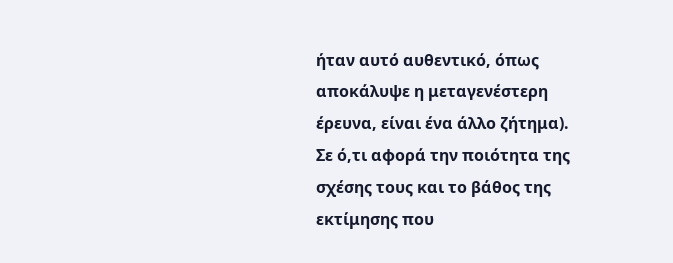ήταν αυτό αυθεντικό, όπως αποκάλυψε η μεταγενέστερη έρευνα, είναι ένα άλλο ζήτημα). Σε ό,τι αφορά την ποιότητα της σχέσης τους και το βάθος της εκτίμησης που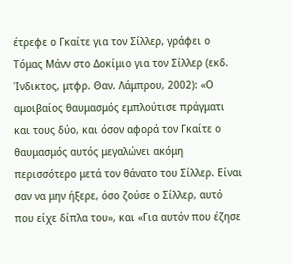έτρεφε ο Γκαίτε για τον Σίλλερ, γράφει ο Τόμας Μάνν στο Δοκίμιο για τον Σίλλερ (εκδ. Ίνδικτος, μτφρ. Θαν. Λάμπρου, 2002): «Ο αμοιβαίος θαυμασμός εμπλούτισε πράγματι και τους δύο, και όσον αφορά τον Γκαίτε ο θαυμασμός αυτός μεγαλώνει ακόμη περισσότερο μετά τον θάνατο του Σίλλερ. Είναι σαν να μην ήξερε, όσο ζούσε ο Σίλλερ, αυτό που είχε δίπλα του», και «Για αυτόν που έζησε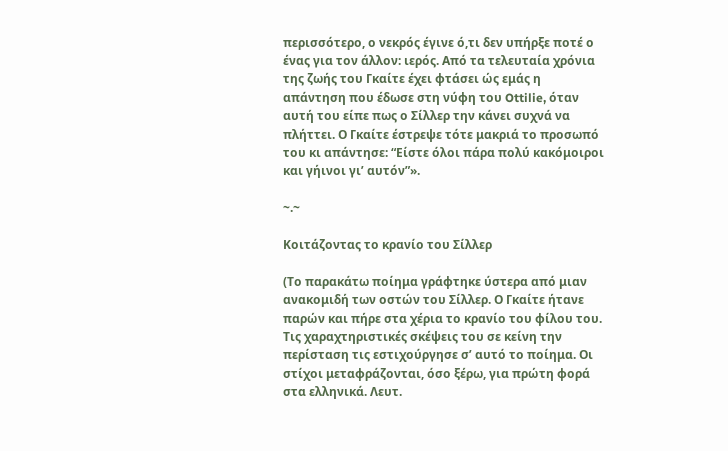περισσότερο, ο νεκρός έγινε ό,τι δεν υπήρξε ποτέ ο ένας για τον άλλον: ιερός. Από τα τελευταία χρόνια της ζωής του Γκαίτε έχει φτάσει ώς εμάς η απάντηση που έδωσε στη νύφη του Ottilie, όταν αυτή του είπε πως ο Σίλλερ την κάνει συχνά να πλήττει. Ο Γκαίτε έστρεψε τότε μακριά το προσωπό του κι απάντησε: “Είστε όλοι πάρα πολύ κακόμοιροι και γήινοι γι’ αυτόν”».

~.~

Κοιτάζοντας το κρανίο του Σίλλερ

(Το παρακάτω ποίημα γράφτηκε ύστερα από μιαν ανακομιδή των οστών του Σίλλερ. Ο Γκαίτε ήτανε παρών και πήρε στα χέρια το κρανίο του φίλου του. Τις χαραχτηριστικές σκέψεις του σε κείνη την περίσταση τις εστιχούργησε σ’ αυτό το ποίημα. Οι στίχοι μεταφράζονται, όσο ξέρω, για πρώτη φορά στα ελληνικά. Λευτ.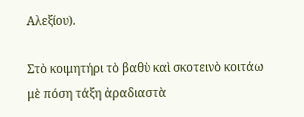Αλεξίου).

Στὸ κοιμητήρι τὸ βαθὺ καὶ σκοτεινὸ κοιτάω
μὲ πόση τάξη ἀραδιαστὰ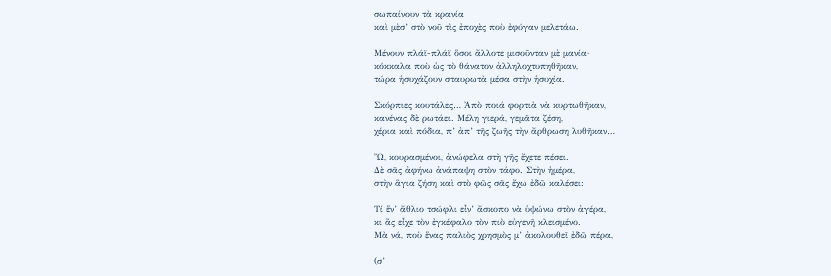σωπαίνουν τὰ κρανία
καὶ μὲσ’ στὸ νοῦ τὶς ἐποχὲς ποὺ ἐφύγαν μελετάω.

Μένουν πλάϊ-πλάϊ ὅσοι ἄλλοτε μισοῦνταν μὲ μανία·
κόκκαλα ποὺ ὡς τὸ θάνατον ἀλληλοχτυπηθῆκαν,
τώρα ἡσυχάζουν σταυρωτὰ μέσα στὴν ἡσυχία.

Σκόρπιες κουτάλες… Ἀπὸ ποιά φορτιὰ νὰ κυρτωθῆκαν,
κανένας δὲ ρωτάει. Μέλη γιερά, γεμᾶτα ζέση,
χέρια καὶ πόδια, π’ ἀπ’ τῆς ζωῆς τὴν ἄρθρωση λυθῆκαν…

Ὤ, κουρασμένοι, ἀνώφελα στὴ γῆς ἔχετε πέσει.
Δὲ σᾶς ἀφήνω ἀνάπαψη στὸν τάφο. Στὴν ἡμέρα,
στὴν ἅγια ζήση καὶ στὸ φῶς σᾶς ἔχω ἐδῶ καλέσει:

Τί ἕν’ ἄθλιο τσώφλι εἶν’ ἄσκοπο νὰ ὑψώνω στὸν ἀγέρα,
κι ἂς εἶχε τὸν ἐγκέφαλο τὸν πιὸ εὐγενῆ κλεισμένο.
Μὰ νά, ποὺ ἕνας παλιὸς χρησμὸς μ’ ἀκολουθεῖ ἐδῶ πέρα,

(σ’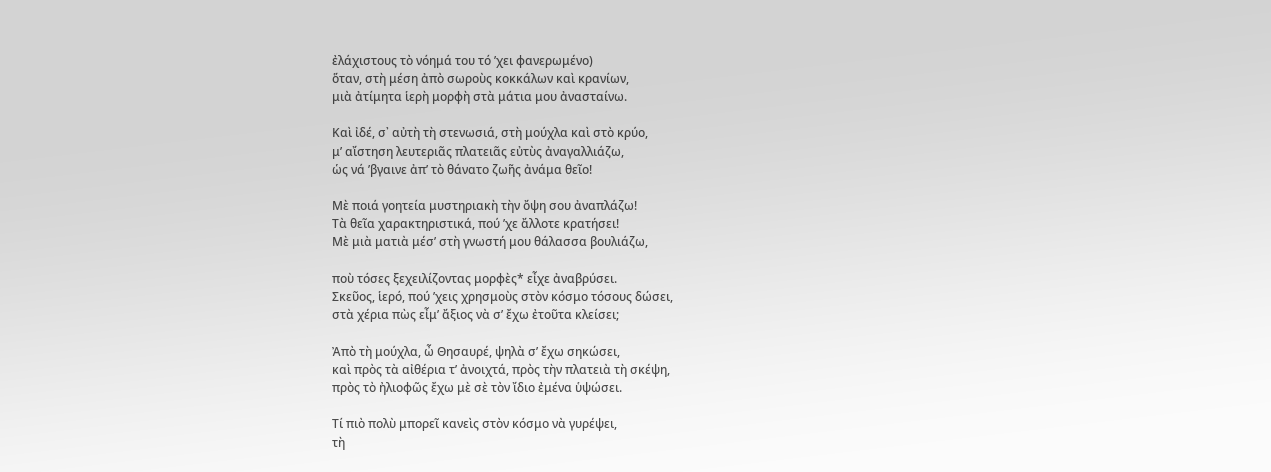ἐλάχιστους τὸ νόημά του τό ’χει φανερωμένο)
ὅταν, στὴ μέση ἀπὸ σωροὺς κοκκάλων καὶ κρανίων,
μιὰ ἀτίμητα ἱερὴ μορφὴ στὰ μάτια μου ἀνασταίνω.

Καὶ ἰδέ, σ᾽ αὐτὴ τὴ στενωσιά, στὴ μούχλα καὶ στὸ κρύο,
μ’ αἴστηση λευτεριᾶς πλατειᾶς εὐτὺς ἀναγαλλιάζω,
ὡς νά ’βγαινε ἀπ’ τὸ θάνατο ζωῆς ἀνάμα θεῖο!

Μὲ ποιά γοητεία μυστηριακὴ τὴν ὄψη σου ἀναπλάζω!
Τὰ θεῖα χαρακτηριστικά, πού ’χε ἄλλοτε κρατήσει!
Μὲ μιὰ ματιὰ μέσ’ στὴ γνωστή μου θάλασσα βουλιάζω,

ποὺ τόσες ξεχειλίζοντας μορφὲς* εἶχε ἀναβρύσει.
Σκεῦος, ἱερό, πού ’χεις χρησμοὺς στὸν κόσμο τόσους δώσει,
στὰ χέρια πὼς εἶμ’ ἄξιος νὰ σ’ ἔχω ἐτοῦτα κλείσει;

Ἀπὸ τὴ μούχλα, ὦ Θησαυρέ, ψηλὰ σ’ ἔχω σηκώσει,
καὶ πρὸς τὰ αἰθέρια τ’ ἀνοιχτά, πρὸς τὴν πλατειὰ τὴ σκέψη,
πρὸς τὸ ἠλιοφῶς ἔχω μὲ σὲ τὸν ἴδιο ἐμένα ὑψώσει.

Τί πιὸ πολὺ μπορεῖ κανεὶς στὸν κόσμο νὰ γυρέψει,
τὴ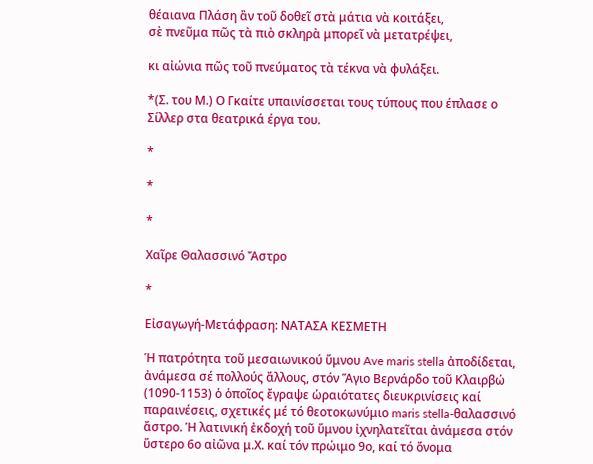θέαιανα Πλάση ἂν τοῦ δοθεῖ στὰ μάτια νὰ κοιτάξει,
σὲ πνεῦμα πῶς τὰ πιὸ σκληρὰ μπορεῖ νὰ μετατρέψει,

κι αἰώνια πῶς τοῦ πνεύματος τὰ τέκνα νὰ φυλάξει.

*(Σ. του Μ.) Ο Γκαίτε υπαινίσσεται τους τύπους που έπλασε ο Σίλλερ στα θεατρικά έργα του.

*

*

*

Χαῖρε Θαλασσινό Ἄστρο

*

Εἰσαγωγή-Μετάφραση: ΝΑΤΑΣΑ ΚΕΣΜΕΤΗ

Ἡ πατρότητα τοῦ μεσαιωνικού ὕμνου Ave maris stella ἀποδίδεται, ἀνάμεσα σέ πολλούς ἄλλους, στόν Ἅγιο Βερνάρδο τοῦ Κλαιρβώ (1090-1153) ὁ ὁποῖος ἔγραψε ὡραιότατες διευκρινίσεις καί παραινέσεις, σχετικές μέ τό θεοτοκωνύμιο maris stella-θαλασσινό ἄστρο. Ἡ λατινική ἐκδοχή τοῦ ὕμνου ἰχνηλατεῖται ἀνάμεσα στόν ὕστερο 6ο αἰῶνα μ.Χ. καί τόν πρώιμο 9ο, καί τό ὄνομα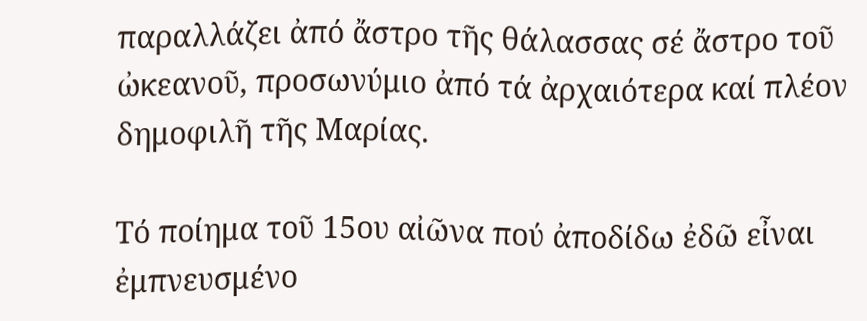παραλλάζει ἀπό ἄστρο τῆς θάλασσας σέ ἄστρο τοῦ ὠκεανοῦ, προσωνύμιο ἀπό τά ἀρχαιότερα καί πλέον δημοφιλῆ τῆς Μαρίας.

Τό ποίημα τοῦ 15ου αἰῶνα πού ἀποδίδω ἐδῶ εἶναι ἐμπνευσμένο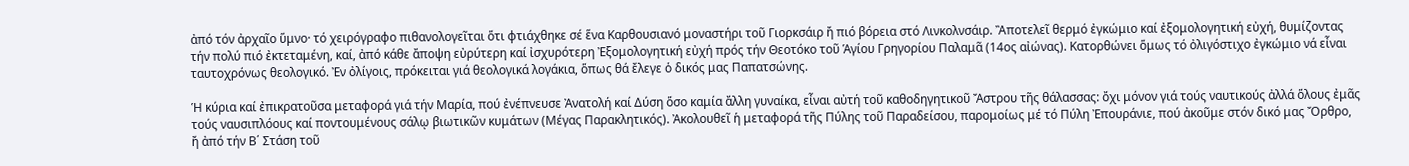ἀπό τόν ἀρχαῖο ὕμνο· τό χειρόγραφο πιθανολογεῖται ὅτι φτιάχθηκε σέ ἕνα Καρθουσιανό μοναστήρι τοῦ Γιορκσάιρ ἤ πιό βόρεια στό Λινκολνσάιρ. Ἂποτελεῖ θερμό ἐγκώμιο καί ἐξομολογητική εὐχή, θυμίζοντας τήν πολύ πιό ἐκτεταμένη, καί, ἀπό κάθε ἄποψη εὐρύτερη καί ἰσχυρότερη Ἐξομολογητική εὐχή πρός τήν Θεοτόκο τοῦ Ἁγίου Γρηγορίου Παλαμᾶ (14ος αἰώνας). Κατορθώνει ὅμως τό ὀλιγόστιχο ἐγκώμιο νά εἶναι ταυτοχρόνως θεολογικό. Ἐν ὀλίγοις, πρόκειται γιά θεολογικά λογάκια, ὅπως θά ἔλεγε ὁ δικός μας Παπατσώνης.

Ἡ κύρια καί ἐπικρατοῦσα μεταφορά γιά τήν Μαρία, πού ἐνέπνευσε Ἀνατολή καί Δύση ὅσο καμία ἄλλη γυναίκα, εἶναι αὐτή τοῦ καθοδηγητικοῦ Ἄστρου τῆς θάλασσας: ὄχι μόνον γιά τούς ναυτικούς ἀλλά ὅλους ἐμᾶς τούς ναυσιπλόους καί ποντουμένους σάλῳ βιωτικῶν κυμάτων (Μέγας Παρακλητικός). Ἀκολουθεῖ ἡ μεταφορά τῆς Πύλης τοῦ Παραδείσου, παρομοίως μέ τό Πύλη Ἐπουράνιε, πού ἀκοῦμε στόν δικό μας Ὄρθρο, ἤ ἀπό τήν Β΄ Στάση τοῦ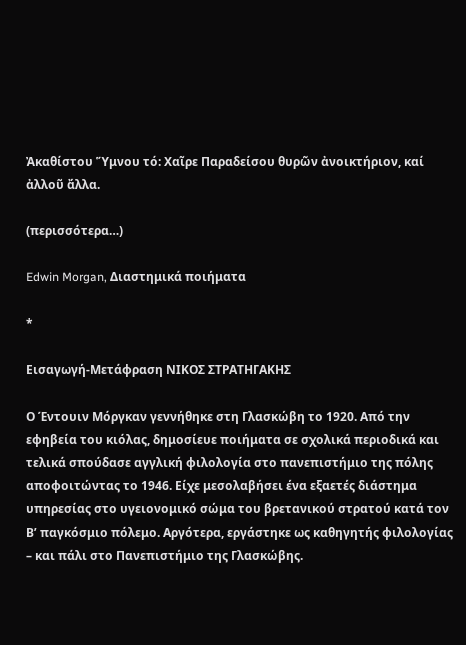Ἀκαθίστου Ὕμνου τό: Χαῖρε Παραδείσου θυρῶν ἀνοικτήριον, καί ἀλλοῦ ἄλλα.

(περισσότερα…)

Edwin Morgan, Διαστημικά ποιήματα

*

Εισαγωγή-Μετάφραση ΝΙΚΟΣ ΣΤΡΑΤΗΓΑΚΗΣ

Ο Έντουιν Μόργκαν γεννήθηκε στη Γλασκώβη το 1920. Από την εφηβεία του κιόλας, δημοσίευε ποιήματα σε σχολικά περιοδικά και τελικά σπούδασε αγγλική φιλολογία στο πανεπιστήμιο της πόλης αποφοιτώντας το 1946. Είχε μεσολαβήσει ένα εξαετές διάστημα υπηρεσίας στο υγειονομικό σώμα του βρετανικού στρατού κατά τον Β’ παγκόσμιο πόλεμο. Αργότερα, εργάστηκε ως καθηγητής φιλολογίας – και πάλι στο Πανεπιστήμιο της Γλασκώβης.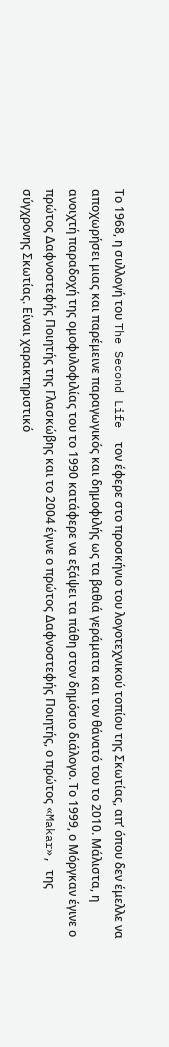Το 1968, η συλλογή του The Second Life  τον έφερε στο προσκήνιο του λογοτεχνικού τοπίου της Σκωτίας, απ’ όπου δεν έμελλε να αποχωρήσει μιας και παρέμεινε παραγωγικός και δημοφιλής ως τα βαθιά γεράματα και τον θάνατό του το 2010. Μάλιστα, η ανοιχτή παραδοχή της ομοφυλοφιλίας του το 1990 κατάφερε να εξάψει τα πάθη στον δημόσιο διάλογο. Το 1999, ο Μόργκαν έγινε ο πρώτος Δαφνοστεφής Ποιητής της Γλασκώβης και το 2004 έγινε ο πρώτος Δαφνοστεφής Ποιητής, ο πρώτος «Makar», της σύγχρονης Σκωτίας. Είναι χαρακτηριστικό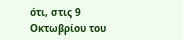ότι, στις 9 Οκτωβρίου του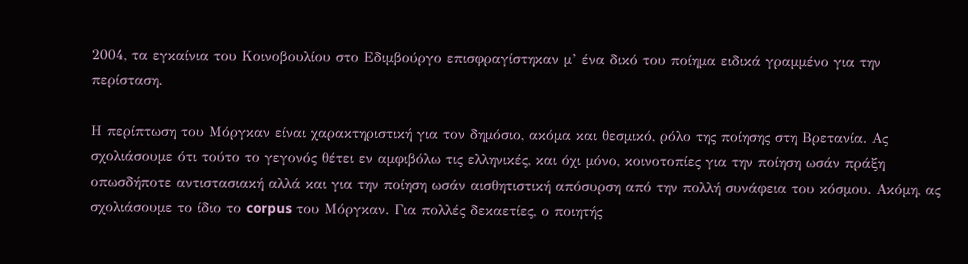2004, τα εγκαίνια του Κοινοβουλίου στο Εδιμβούργο επισφραγίστηκαν μ’ ένα δικό του ποίημα ειδικά γραμμένο για την περίσταση.

Η περίπτωση του Μόργκαν είναι χαρακτηριστική για τον δημόσιο, ακόμα και θεσμικό, ρόλο της ποίησης στη Βρετανία. Ας σχολιάσουμε ότι τούτο το γεγονός θέτει εν αμφιβόλω τις ελληνικές, και όχι μόνο, κοινοτοπίες για την ποίηση ωσάν πράξη οπωσδήποτε αντιστασιακή αλλά και για την ποίηση ωσάν αισθητιστική απόσυρση από την πολλή συνάφεια του κόσμου. Ακόμη, ας σχολιάσουμε το ίδιο το corpus του Μόργκαν. Για πολλές δεκαετίες, ο ποιητής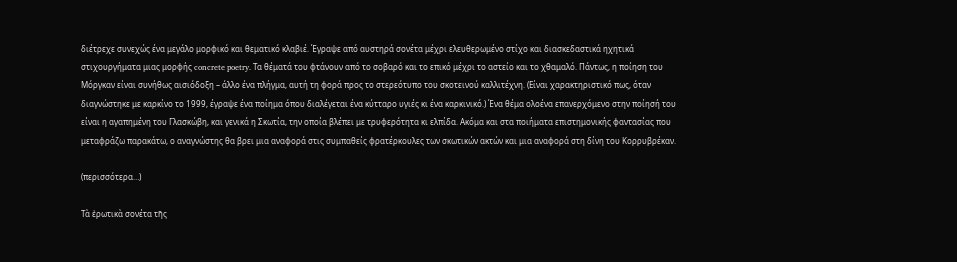διέτρεχε συνεχώς ένα μεγάλο μορφικό και θεματικό κλαβιέ. Έγραψε από αυστηρά σονέτα μέχρι ελευθερωμένο στίχο και διασκεδαστικά ηχητικά στιχουργήματα μιας μορφής concrete poetry. Τα θέματά του φτάνουν από το σοβαρό και το επικό μέχρι το αστείο και το χθαμαλό. Πάντως, η ποίηση του Μόργκαν είναι συνήθως αισιόδοξη – άλλο ένα πλήγμα, αυτή τη φορά προς το στερεότυπο του σκοτεινού καλλιτέχνη. (Είναι χαρακτηριστικό πως, όταν διαγνώστηκε με καρκίνο το 1999, έγραψε ένα ποίημα όπου διαλέγεται ένα κύτταρο υγιές κι ένα καρκινικό.) Ένα θέμα ολοένα επανερχόμενο στην ποίησή του είναι η αγαπημένη του Γλασκώβη, και γενικά η Σκωτία, την οποία βλέπει με τρυφερότητα κι ελπίδα. Ακόμα και στα ποιήματα επιστημονικής φαντασίας που μεταφράζω παρακάτω, ο αναγνώστης θα βρει μια αναφορά στις συμπαθείς φρατέρκουλες των σκωτικών ακτών και μια αναφορά στη δίνη του Κορρυβρέκαν.

(περισσότερα…)

Τὰ ἐρωτικὰ σονέτα τῆς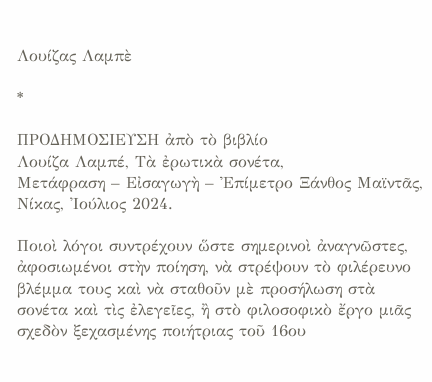Λουίζας Λαμπὲ

*

ΠΡΟΔΗΜΟΣΙΕΥΣΗ ἀπὸ τὸ βιβλίο
Λουίζα Λαμπέ, Τὰ ἐρωτικὰ σονέτα,
Μετάφραση – Εἰσαγωγὴ – Ἐπίμετρο Ξάνθος Μαϊντᾶς,
Νίκας, Ἰούλιος 2024.

Ποιοὶ λόγοι συντρέχουν ὥστε σημερινοὶ ἀναγνῶστες, ἀφοσιωμένοι στὴν ποίηση, νὰ στρέψουν τὸ φιλέρευνο βλέμμα τους καὶ νὰ σταθοῦν μὲ προσήλωση στὰ σονέτα καὶ τὶς ἐλεγεῖες, ἢ στὸ φιλοσοφικὸ ἔργο μιᾶς σχεδὸν ξεχασμένης ποιήτριας τοῦ 16ου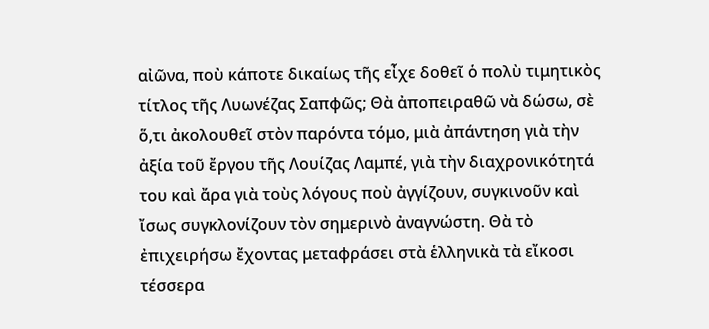αἰῶνα, ποὺ κάποτε δικαίως τῆς εἶχε δοθεῖ ὁ πολὺ τιμητικὸς τίτλος τῆς Λυωνέζας Σαπφῶς; Θὰ ἀποπειραθῶ νὰ δώσω, σὲ ὅ,τι ἀκολουθεῖ στὸν παρόντα τόμο, μιὰ ἀπάντηση γιὰ τὴν ἀξία τοῦ ἔργου τῆς Λουίζας Λαμπέ, γιὰ τὴν διαχρονικότητά του καὶ ἄρα γιὰ τοὺς λόγους ποὺ ἀγγίζουν, συγκινοῦν καὶ ἴσως συγκλονίζουν τὸν σημερινὸ ἀναγνώστη. Θὰ τὸ ἐπιχειρήσω ἔχοντας μεταφράσει στὰ ἑλληνικὰ τὰ εἴκοσι τέσσερα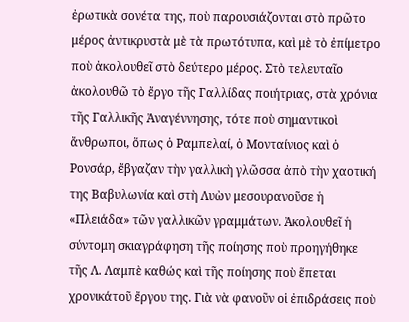ἐρωτικὰ σονέτα της, ποὺ παρουσιάζονται στὸ πρῶτο μέρος ἀντικρυστὰ μὲ τὰ πρωτότυπα, καὶ μὲ τὸ ἐπίμετρο ποὺ ἀκολουθεῖ στὸ δεύτερο μέρος. Στὸ τελευταῖο ἀκολουθῶ τὸ ἔργο τῆς Γαλλίδας ποιήτριας, στὰ χρόνια τῆς Γαλλικῆς Ἀναγέννησης, τότε ποὺ σημαντικοὶ ἄνθρωποι, ὅπως ὁ Ραμπελαί, ὁ Μονταίνιος καὶ ὁ Ρονσάρ, ἔβγαζαν τὴν γαλλικὴ γλῶσσα ἀπὸ τὴν χαοτική της Βαβυλωνία καὶ στὴ Λυὼν μεσουρανοῦσε ἡ «Πλειάδα» τῶν γαλλικῶν γραμμάτων. Ἀκολουθεῖ ἡ σύντομη σκιαγράφηση τῆς ποίησης ποὺ προηγήθηκε τῆς Λ. Λαμπὲ καθώς καὶ τῆς ποίησης ποὺ ἕπεται χρονικάτοῦ ἔργου της. Γιὰ νὰ φανοῦν οἱ ἐπιδράσεις ποὺ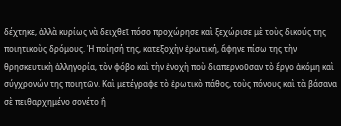δέχτηκε, ἀλλὰ κυρίως νὰ δειχθεῖ πόσο προχώρησε καὶ ξεχώρισε μὲ τοὺς δικούς της ποιητικοὺς δρόμους. Ἡ ποίησή της, κατεξοχὴν ἐρωτική, ἄφηνε πίσω της τὴν θρησκευτικὴ ἀλληγορία, τὸν φόβο καὶ τὴν ἐνοχὴ ποὺ διαπερνοῦσαν τὸ ἔργο ἀκόμη καὶ σύγχρονών της ποιητῶν. Καὶ μετέγραφε τὸ ἐρωτικὸ πάθος, τοὺς πόνους καὶ τὰ βάσανα σὲ πειθαρχημένο σονέτο ἢ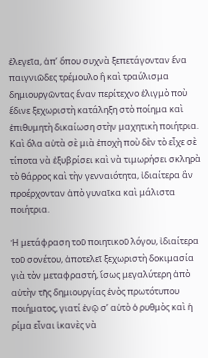ἐλεγεῖα, ἀπ’ ὅπου συχνὰ ξεπετάγονταν ἕνα παιγνιῶδες τρέμουλο ἢ καὶ τραύλισμα δημιουργῶντας ἕναν περίτεχνο ἑλιγμὸ ποὺ ἔδινε ξεχωριστὴ κατάληξη στὸ ποίημα καὶ ἐπιθυμητὴ δικαίωση στὴν μαχητικὴ ποιήτρια. Καὶ ὅλα αὐτὰ σὲ μιὰ ἐποχὴ ποὺ δὲν τὸ εἶχε σὲ τίποτα νὰ ἐξυβρίσει καὶ νὰ τιμωρήσει σκληρὰ τὸ θάρρος καὶ τὴν γενναιότητα, ἰδιαίτερα ἂν προέρχονταν ἀπὸ γυναῖκα καὶ μάλιστα ποιήτρια.

Ἡ μετάφραση τοῦ ποιητικοῦ λόγου, ἰδιαίτερα τοῦ σονέτου, ἀποτελεῖ ξεχωριστὴ δοκιμασία γιὰ τὸν μεταφραστή, ἴσως μεγαλύτερη ἀπὸ αὐτὴν τῆς δημιουργίας ἑνὸς πρωτότυπου ποιήματος, γιατί ἐνῷ σ’ αὐτὸ ὁ ρυθμὸς καὶ ἡ ρίμα εἶναι ἱκανὲς νὰ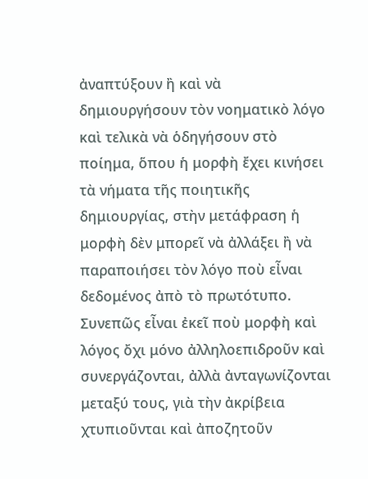ἀναπτύξουν ἢ καὶ νὰ δημιουργήσουν τὸν νοηματικὸ λόγο καὶ τελικὰ νὰ ὁδηγήσουν στὸ ποίημα, ὅπου ἡ μορφὴ ἔχει κινήσει τὰ νήματα τῆς ποιητικῆς δημιουργίας, στὴν μετάφραση ἡ μορφὴ δὲν μπορεῖ νὰ ἀλλάξει ἢ νὰ παραποιήσει τὸν λόγο ποὺ εἶναι δεδομένος ἀπὸ τὸ πρωτότυπο. Συνεπῶς εἶναι ἐκεῖ ποὺ μορφὴ καὶ λόγος ὄχι μόνο ἀλληλοεπιδροῦν καὶ συνεργάζονται, ἀλλὰ ἀνταγωνίζονται μεταξύ τους, γιὰ τὴν ἀκρίβεια χτυπιοῦνται καὶ ἀποζητοῦν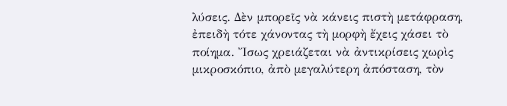λύσεις. Δὲν μπορεῖς νὰ κάνεις πιστὴ μετάφραση, ἐπειδὴ τότε χάνοντας τὴ μορφὴ ἔχεις χάσει τὸ ποίημα. Ἴσως χρειάζεται νὰ ἀντικρίσεις χωρὶς μικροσκόπιο, ἀπὸ μεγαλύτερη ἀπόσταση, τὸν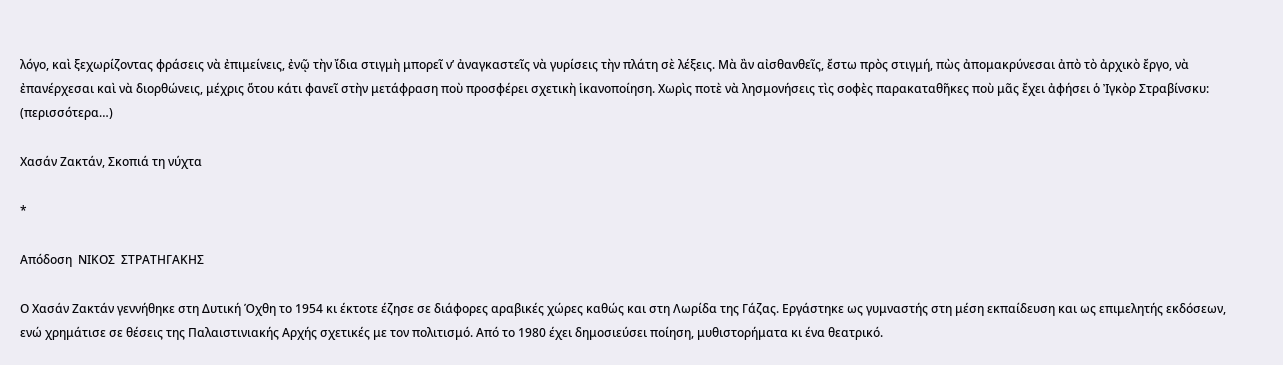λόγο, καὶ ξεχωρίζοντας φράσεις νὰ ἐπιμείνεις, ἐνῷ τὴν ἴδια στιγμὴ μπορεῖ ν’ ἀναγκαστεῖς νὰ γυρίσεις τὴν πλάτη σὲ λέξεις. Μὰ ἂν αἰσθανθεῖς, ἔστω πρὸς στιγμή, πὼς ἀπομακρύνεσαι ἀπὸ τὸ ἀρχικὸ ἔργο, νὰ ἐπανέρχεσαι καὶ νὰ διορθώνεις, μέχρις ὅτου κάτι φανεῖ στὴν μετάφραση ποὺ προσφέρει σχετικὴ ἱκανοποίηση. Χωρὶς ποτὲ νὰ λησμονήσεις τὶς σοφὲς παρακαταθῆκες ποὺ μᾶς ἔχει ἀφήσει ὁ Ἰγκὸρ Στραβίνσκυ: (περισσότερα…)

Χασάν Ζακτάν, Σκοπιά τη νύχτα

*

Απόδοση  ΝΙΚΟΣ  ΣΤΡΑΤΗΓΑΚΗΣ

Ο Χασάν Ζακτάν γεννήθηκε στη Δυτική Όχθη το 1954 κι έκτοτε έζησε σε διάφορες αραβικές χώρες καθώς και στη Λωρίδα της Γάζας. Εργάστηκε ως γυμναστής στη μέση εκπαίδευση και ως επιμελητής εκδόσεων, ενώ χρημάτισε σε θέσεις της Παλαιστινιακής Αρχής σχετικές με τον πολιτισμό. Από το 1980 έχει δημοσιεύσει ποίηση, μυθιστορήματα κι ένα θεατρικό.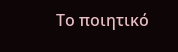Το ποιητικό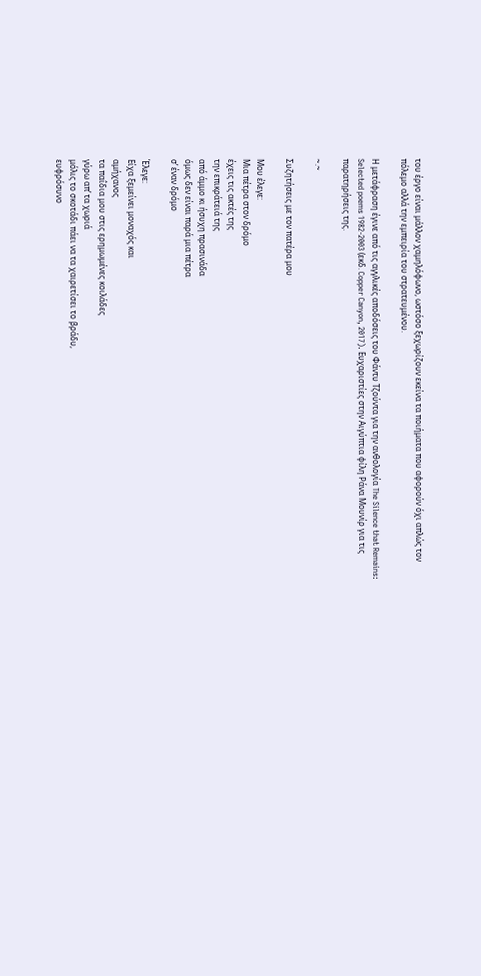του έργο είναι μάλλον χαμηλόφωνο, ωστόσο ξεχωρίζουν εκείνα τα ποιήματα που αφορούν όχι απλώς τον πόλεμο αλλά την εμπειρία του στρατευμένου.

Η μετάφραση έγινε από τις αγγλικές αποδόσεις του Φάντυ Τζούντα για την ανθολογία The Silence that Remains: Selected poems 1982-2003 (εκδ. Copper Canyon, 2017). Ευχαριστίες στην Αιγύπτια φίλη Ράνα Μουνίρ για τις παρατηρήσεις της.

~.~

Συζητήσεις με τον πατέρα μου

Μου έλεγε:
Μια πέτρα στον δρόμο
έχεις τις ακτές της
την επικράτειά της
από άμμο κι ήσυχη πρασινάδα
όμως δεν είναι παρά μια πέτρα
σ’ έναν δρόμο

Έλεγε:
Είχα ξεμείνει μοναχός και
αμήχανος
τα παΐδια μου στις ερημωμένες κοιλάδες
γύρω απ’ τα χωριά
μόλις το σκοτάδι πάει να τα χαιρετίσει το βράδυ,
ευφρόσυνο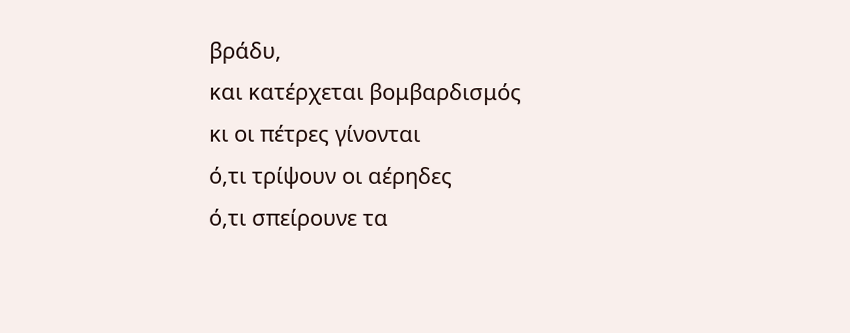βράδυ,
και κατέρχεται βομβαρδισμός
κι οι πέτρες γίνονται
ό,τι τρίψουν οι αέρηδες
ό,τι σπείρουνε τα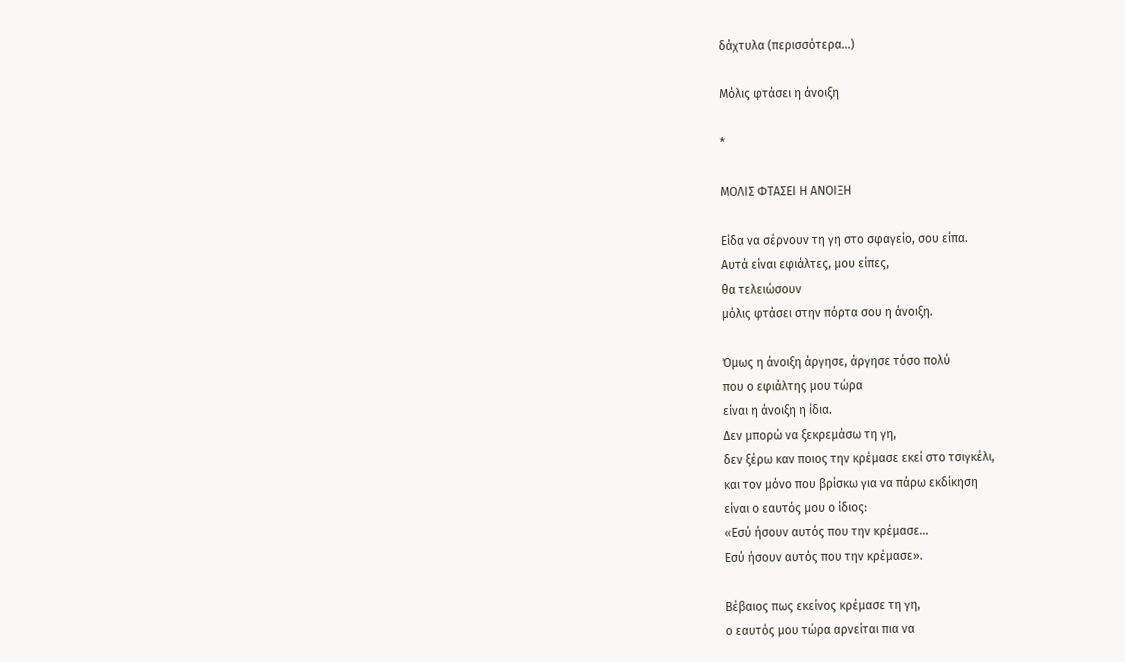δάχτυλα (περισσότερα…)

Μόλις φτάσει η άνοιξη

*

ΜΟΛΙΣ ΦΤΑΣΕΙ Η ΑΝΟΙΞΗ

Είδα να σέρνουν τη γη στο σφαγείο, σου είπα.
Αυτά είναι εφιάλτες, μου είπες,
θα τελειώσουν
μόλις φτάσει στην πόρτα σου η άνοιξη.

Όμως η άνοιξη άργησε, άργησε τόσο πολύ
που ο εφιάλτης μου τώρα
είναι η άνοιξη η ίδια.
Δεν μπορώ να ξεκρεμάσω τη γη,
δεν ξέρω καν ποιος την κρέμασε εκεί στο τσιγκέλι,
και τον μόνο που βρίσκω για να πάρω εκδίκηση
είναι ο εαυτός μου ο ίδιος:
«Εσύ ήσουν αυτός που την κρέμασε…
Εσύ ήσουν αυτός που την κρέμασε».

Βέβαιος πως εκείνος κρέμασε τη γη,
ο εαυτός μου τώρα αρνείται πια να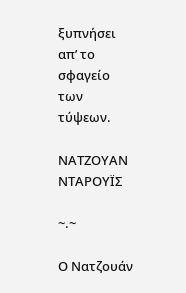ξυπνήσει
απ’ το σφαγείο των τύψεων.

ΝΑΤΖΟΥΑΝ ΝΤΑΡΟΥΪΣ

~.~

Ο Νατζουάν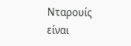Νταρουίς είναι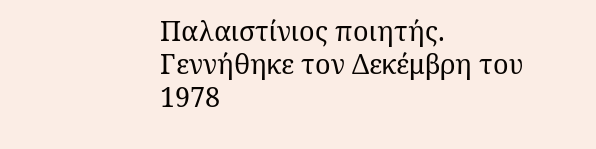Παλαιστίνιος ποιητής.
Γεννήθηκε τον Δεκέμβρη του 1978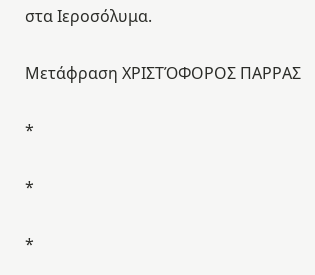στα Ιεροσόλυμα.

Μετάφραση ΧΡΙΣΤΌΦΟΡΟΣ ΠΑΡΡΑΣ

*

*

*